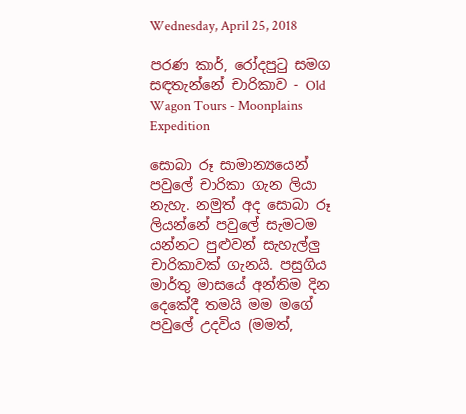Wednesday, April 25, 2018

පරණ කාර්, රෝදපුටු සමග සඳතැන්නේ චාරිකාව - Old Wagon Tours - Moonplains Expedition

සොබා රූ සාමාන්‍යයෙන් පවුලේ චාරිකා ගැන ලියා නැහැ. නමුත් අද සොබා රූ ලියන්නේ පවුලේ සැමටම යන්නට පුළුවන් සැහැල්ලු චාරිකාවක් ගැනයි. පසුගිය මාර්තු මාසයේ අන්තිම දින දෙකේදී තමයි මම මගේ පවුලේ උදවිය (මමත්,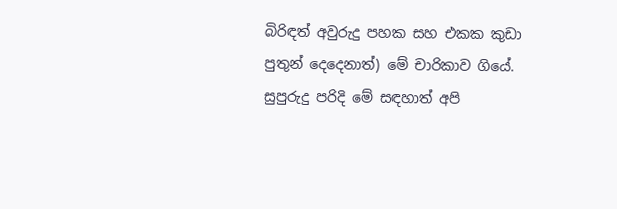බිරිඳත් අවුරුදු පහක සහ එකක කුඩා පුතුන් දෙදෙනාත්) මේ චාරිකාව ගියේ. සුපුරුදු පරිදි මේ සඳහාත් අපි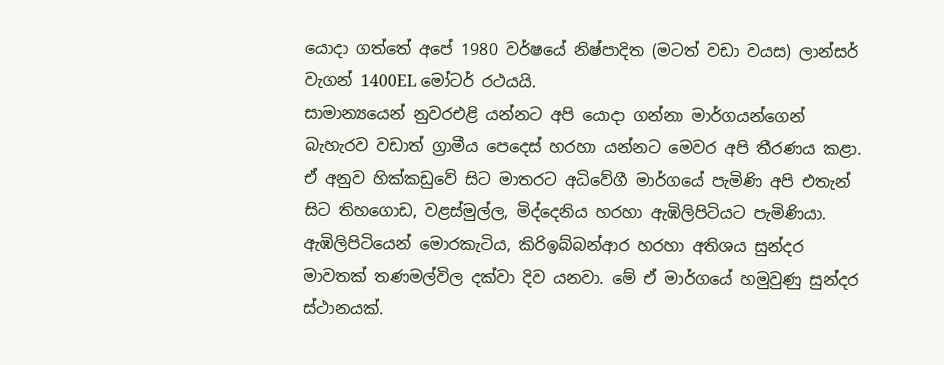යොදා ගත්තේ අපේ 1980 වර්ෂයේ නිෂ්පාදිත (මටත් වඩා වයස) ලාන්සර් වැගන් 1400EL මෝටර් රථයයි.
සාමාන්‍යයෙන් නුවරඑළි යන්නට අපි යොදා ගන්නා මාර්ගයන්ගෙන් බැහැරව වඩාත් ග්‍රාමීය පෙදෙස් හරහා යන්නට මෙවර අපි තීරණය කළා. ඒ අනුව හික්කඩුවේ සිට මාතරට අධිවේගී මාර්ගයේ පැමිණි අපි එතැන් සිට තිහගොඩ, වළස්මුල්ල, මිද්දෙනිය හරහා ඇඹිලිපිටියට පැමිණියා. ඇඹිලිපිටියෙන් මොරකැටිය, කිරිඉබ්බන්ආර හරහා අතිශය සුන්දර මාවතක් තණමල්විල දක්වා දිව යනවා. මේ ඒ මාර්ගයේ හමුවුණු සුන්දර ස්ථානයක්.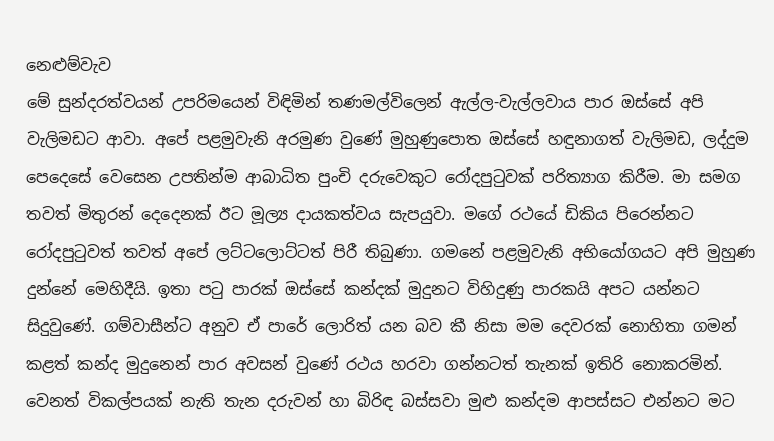නෙළුම්වැව
මේ සුන්දරත්වයන් උපරිමයෙන් විඳිමින් තණමල්විලෙන් ඇල්ල-වැල්ලවාය පාර ඔස්සේ අපි වැලිමඩට ආවා. අපේ පළමුවැනි අරමුණ වුණේ මුහුණුපොත ඔස්සේ හඳුනාගත් වැලිමඩ, ලද්දුම පෙදෙසේ වෙසෙන උපතින්ම ආබාධිත පුංචි දරුවෙකුට රෝදපුටුවක් පරිත්‍යාග කිරීම. මා සමග තවත් මිතුරන් දෙදෙනක් ඊට මූල්‍ය දායකත්වය සැපයුවා. මගේ රථයේ ඩිකිය පිරෙන්නට රෝදපුටුවත් තවත් අපේ ලට්ටලොට්ටත් පිරී තිබුණා. ගමනේ පළමුවැනි අභියෝගයට අපි මුහුණ දුන්නේ මෙහිදීයි. ඉතා පටු පාරක් ඔස්සේ කන්දක් මුදුනට විහිදුණු පාරකයි අපට යන්නට සිදුවුණේ. ගම්වාසීන්ට අනුව ඒ පාරේ ලොරිත් යන බව කී නිසා මම දෙවරක් නොහිතා ගමන් කළත් කන්ද මුදුනෙන් පාර අවසන් වුණේ රථය හරවා ගන්නටත් තැනක් ඉතිරි නොකරමින්. වෙනත් විකල්පයක් නැති තැන දරුවන් හා බිරිඳ බස්සවා මුළු කන්දම ආපස්සට එන්නට මට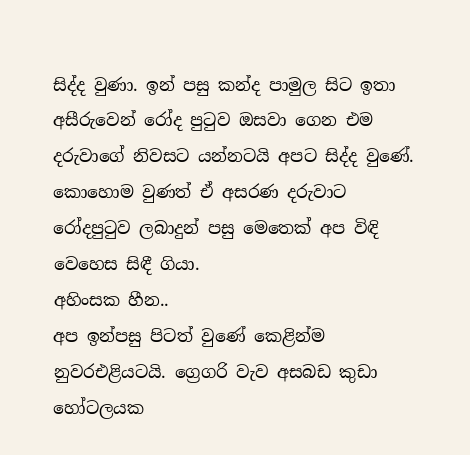සිද්ද වුණා. ඉන් පසු කන්ද පාමුල සිට ඉතා අසීරුවෙන් රෝද පුටුව ඔසවා ගෙන එම දරුවාගේ නිවසට යන්නටයි අපට සිද්ද වුණේ. කොහොම වුණත් ඒ අසරණ දරුවාට රෝදපුටුව ලබාදුන් පසු මෙතෙක් අප විඳි වෙහෙස සිඳී ගියා.
අහිංසක හීන..
අප ඉන්පසු පිටත් වුණේ කෙළින්ම නුවරඑළියටයි. ග්‍රෙගරි වැව අසබඩ කුඩා හෝටලයක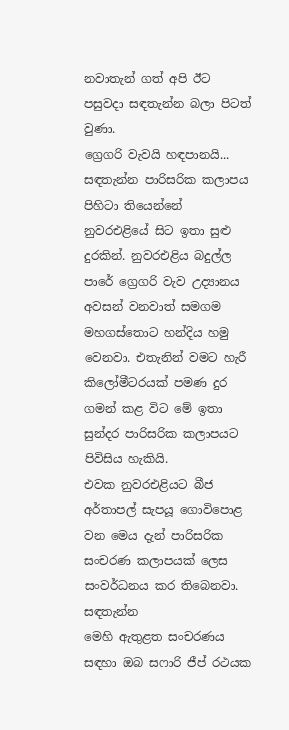නවාතැන් ගත් අපි ඊට පසුවදා සඳතැන්න බලා පිටත් වුණා.
ග්‍රෙගරි වැවයි හඳපානයි...
සඳතැන්න පාරිසරික කලාපය පිහිටා තියෙන්නේ නුවරඑළියේ සිට ඉතා සුළු දුරකින්. නුවරඑළිය බදුල්ල පාරේ ග්‍රෙගරි වැව උද්‍යානය අවසන් වනවාත් සමගම මහගස්තොට හන්දිය හමු වෙනවා. එතැනින් වමට හැරී කිලෝමීටරයක් පමණ දුර ගමන් කළ විට මේ ඉතා සුන්දර පාරිසරික කලාපයට පිවිසිය හැකියි.
එවක නුවරඑළියට බීජ අර්තාපල් සැපයූ ගොවිපොළ වන මෙය දැන් පාරිසරික සංචරණ කලාපයක් ලෙස සංවර්ධනය කර තිබෙනවා.
සඳතැන්න
මෙහි ඇතුළත සංචරණය සඳහා ඔබ සෆාරි ජීප් රථයක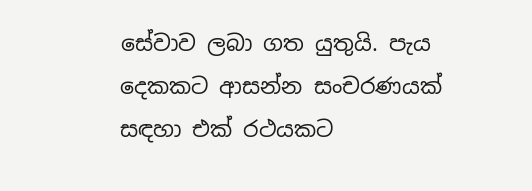සේවාව ලබා ගත යුතුයි. පැය දෙකකට ආසන්න සංචරණයක් සඳහා එක් රථයකට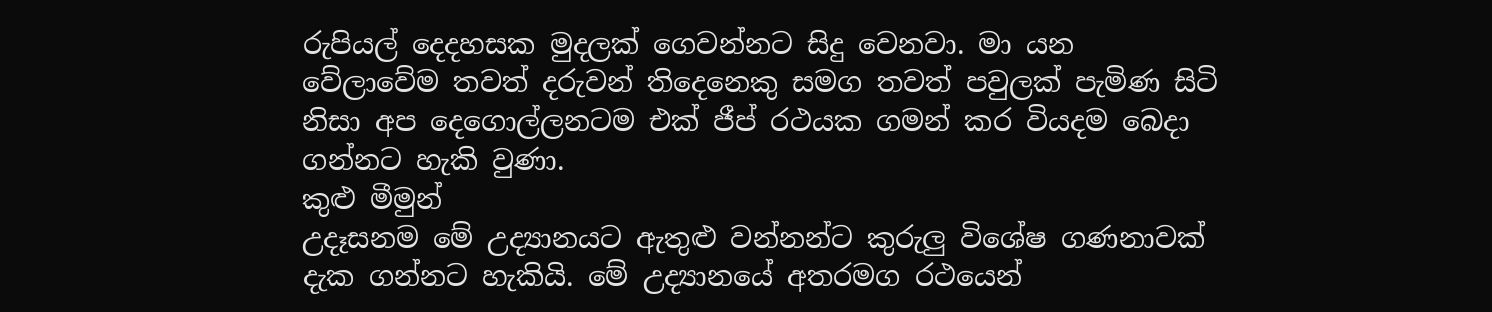රුපියල් දෙදහසක මුදලක් ගෙවන්නට සිදු වෙනවා. මා යන වේලාවේම තවත් දරුවන් තිදෙනෙකු සමග තවත් පවුලක් පැමිණ සිටි නිසා අප දෙගොල්ලනටම එක් ජීප් රථයක ගමන් කර වියදම බෙදා ගන්නට හැකි වුණා.
කුළු මීමුන්
උදෑසනම මේ උද්‍යානයට ඇතුළු වන්නන්ට කුරුලු විශේෂ ගණනාවක් දැක ගන්නට හැකියි. මේ උද්‍යානයේ අතරමග රථයෙන්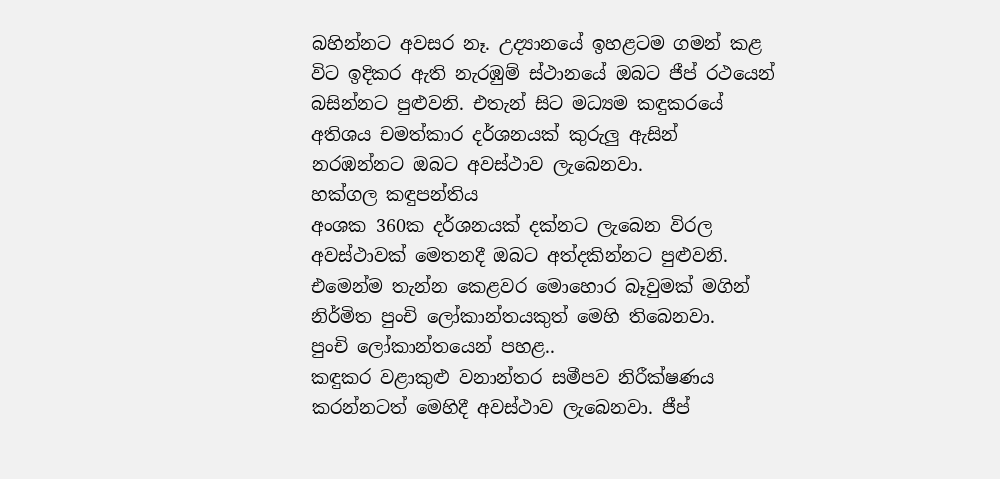බහින්නට අවසර නෑ. උද්‍යානයේ ඉහළටම ගමන් කළ විට ඉදිකර ඇති නැරඹුම් ස්ථානයේ ඔබට ජීප් රථයෙන් බසින්නට පුළුවනි. එතැන් සිට මධ්‍යම කඳුකරයේ අතිශය චමත්කාර දර්ශනයක් කුරුලු ඇසින් නරඹන්නට ඔබට අවස්ථාව ලැබෙනවා.
හක්ගල කඳුපන්තිය
අංශක 360ක දර්ශනයක් දක්නට ලැබෙන විරල අවස්ථාවක් මෙතනදී ඔබට අත්දකින්නට පුළුවනි. එමෙන්ම තැන්න කෙළවර මොහොර බෑවුමක් මගින් නිර්මිත පුංචි ලෝකාන්තයකුත් මෙහි තිබෙනවා.
පුංචි ලෝකාන්තයෙන් පහළ..
කඳුකර වළාකුළු වනාන්තර සමීපව නිරීක්ෂණය කරන්නටත් මෙහිදී අවස්ථාව ලැබෙනවා. ජීප්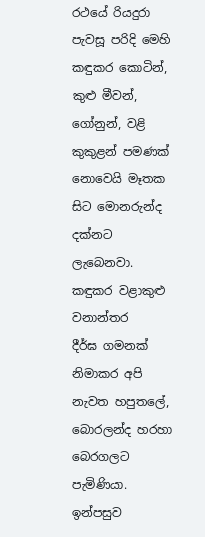රථයේ රියදුරා පැවසූ පරිදි මෙහි කඳුකර කොටින්, කුළු මීවන්, ගෝනුන්, වළි කුකුළන් පමණක් නොවෙයි මෑතක සිට මොනරුන්ද දක්නට ලැබෙනවා.
කඳුකර වළාකුළු වනාන්තර
දීර්ඝ ගමනක් නිමාකර අපි නැවත හපුතලේ, බොරලන්ද හරහා බෙරගලට පැමිණියා. ඉන්පසුව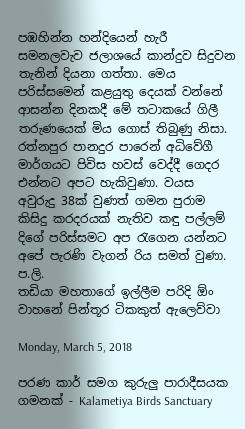පඹහින්න හන්දියෙන් හැරී සමනලවැව ජලාශයේ කාන්දුව සිදුවන තැනින් දියනා ගත්තා. මෙය පරිස්සමෙන් කළයුතු දෙයක් වන්නේ ආසන්න දිනකදී මේ තටාකයේ ගිලී තරුණයෙක් මිය ගොස් තිබුණු නිසා. රත්නපුර පානදුර පාරෙන් අධිවේගී මාර්ගයට පිවිස හවස් වෙද්දී ගෙදර එන්නට අපට හැකිවුණා. වයස අවුරුදු 38ක් වුණත් ගමන පුරාම කිසිදු කරදරයක් නැතිව කඳු පල්ලම් දිගේ පරිස්සමට අප රැගෙන යන්නට අපේ පැරණි වැගන් රිය සමත් වුණා.
ප.ලි.
තඩියා මහතාගේ ඉල්ලීම පරිදි ඕං වාහනේ පින්තූර ටිකකුත් ඇලෙව්වා

Monday, March 5, 2018

පරණ කාර් සමග කුරුලු පාරාදීසයක ගමනක් - Kalametiya Birds Sanctuary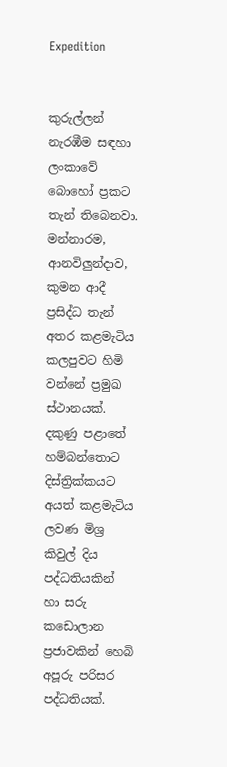Expedition


කුරුල්ලන් නැරඹීම සඳහා ලංකාවේ බොහෝ ප්‍රකට තැන් තිබෙනවා. මන්නාරම, ආනවිලුන්දාව, කුමන ආදී ප්‍රසිද්ධ තැන් අතර කළමැටිය කලපුවට හිමි වන්නේ ප්‍රමුඛ ස්ථානයක්. දකුණු පළාතේ හම්බන්තොට දිස්ත්‍රික්කයට අයත් කළමැටිය ලවණ මිශ්‍ර කිවුල් දිය පද්ධතියකින් හා සරු කඩොලාන ප්‍රජාවකින් හෙබි අපූරු පරිසර පද්ධතියක්.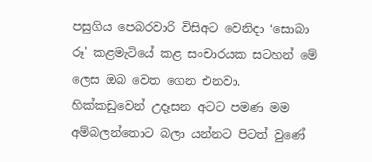පසුගිය පෙබරවාරි විසිඅට වෙනිදා ‘සොබා රූ' කළමැටියේ කළ සංචාරයක සටහන් මේ ලෙස ඔබ වෙත ගෙන එනවා.
හික්කඩුවෙන් උදෑසන අටට පමණ මම අම්බලන්තොට බලා යන්නට පිටත් වුණේ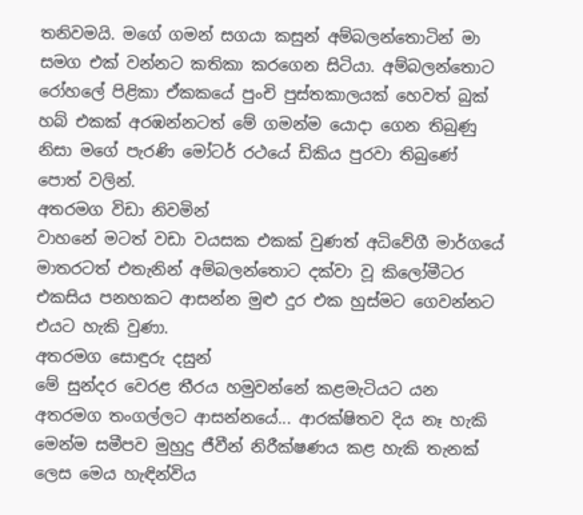තනිවමයි. මගේ ගමන් සගයා කසුන් අම්බලන්තොටින් මා සමග එක් වන්නට කතිකා කරගෙන සිටියා. අම්බලන්තොට රෝහලේ පිළිකා ඒකකයේ පුංචි පුස්තකාලයක් හෙවත් බුක් හබ් එකක් අරඹන්නටත් මේ ගමන්ම යොදා ගෙන තිබුණු නිසා මගේ පැරණි මෝටර් රථයේ ඩිකිය පුරවා තිබුණේ පොත් වලින්.
අතරමග විඩා නිවමින්
වාහනේ මටත් වඩා වයසක එකක් වුණත් අධිවේගී මාර්ගයේ මාතරටත් එතැනින් අම්බලන්තොට දක්වා වූ කිලෝමීටර එකසිය පනහකට ආසන්න මුළු දුර එක හුස්මට ගෙවන්නට එයට හැකි වුණා.
අතරමග සොඳුරු දසුන්
මේ සුන්දර වෙරළ තීරය හමුවන්නේ කළමැටියට යන අතරමග තංගල්ලට ආසන්නයේ... ආරක්ෂිතව දිය නෑ හැකි මෙන්ම සමීපව මුහුදු ජීවීන් නිරීක්ෂණය කළ හැකි තැනක් ලෙස මෙය හැඳින්විය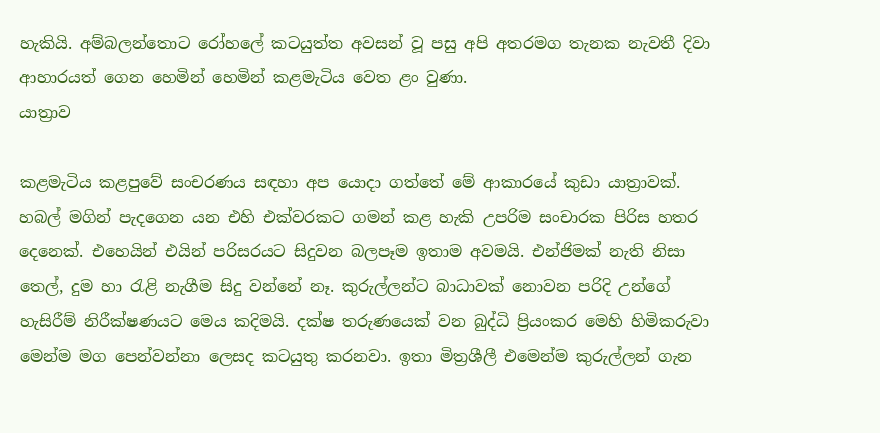හැකියි. අම්බලන්තොට රෝහලේ කටයුත්ත අවසන් වූ පසු අපි අතරමග තැනක නැවතී දිවා ආහාරයත් ගෙන හෙමින් හෙමින් කළමැටිය වෙත ළං වුණා.
යාත්‍රාව

කළමැටිය කළපුවේ සංචරණය සඳහා අප යොදා ගත්තේ මේ ආකාරයේ කුඩා යාත්‍රාවක්. හබල් මගින් පැදගෙන යන එහි එක්වරකට ගමන් කළ හැකි උපරිම සංචාරක පිරිස හතර දෙනෙක්. එහෙයින් එයින් පරිසරයට සිදුවන බලපෑම ඉතාම අවමයි. එන්ජිමක් නැති නිසා තෙල්, දුම හා රැළි නැගීම සිදු වන්නේ නෑ. කුරුල්ලන්ට බාධාවක් නොවන පරිදි උන්ගේ හැසිරීම් නිරීක්ෂණයට මෙය කදිමයි. දක්ෂ තරුණයෙක් වන බුද්ධි ප්‍රියංකර මෙහි හිමිකරුවා මෙන්ම මග පෙන්වන්නා ලෙසද කටයුතු කරනවා. ඉතා මිත්‍රශීලී එමෙන්ම කුරුල්ලන් ගැන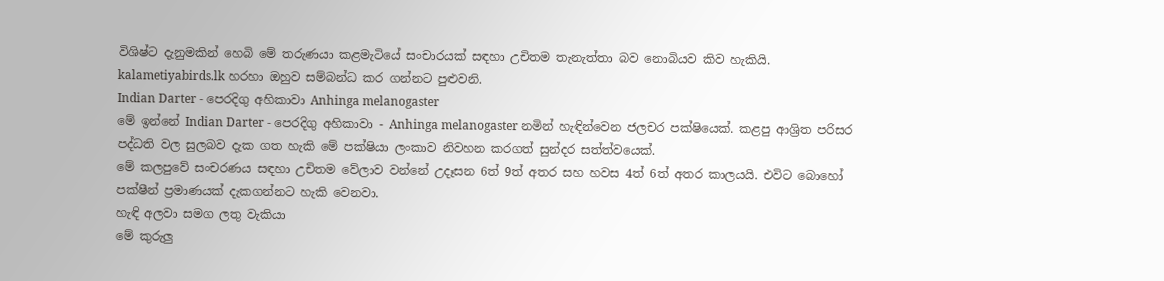විශිෂ්ට දැනුමකින් හෙබි මේ තරුණයා කළමැටියේ සංචාරයක් සඳහා උචිතම තැනැත්තා බව නොබියව කිව හැකියි. kalametiyabirds.lk හරහා ඔහුව සම්බන්ධ කර ගන්නට පුළුවනි.
Indian Darter - පෙරදිගු අහිකාවා Anhinga melanogaster
මේ ඉන්නේ Indian Darter - පෙරදිගු අහිකාවා - Anhinga melanogaster නමින් හැඳින්වෙන ජලචර පක්ෂියෙක්. කළපු ආශ්‍රිත පරිසර පද්ධති වල සුලබව දැක ගත හැකි මේ පක්ෂියා ලංකාව නිවහන කරගත් සුන්දර සත්ත්වයෙක්.
මේ කලපුවේ සංචරණය සඳහා උචිතම වේලාව වන්නේ උදෑසන 6ත් 9ත් අතර සහ හවස 4ත් 6ත් අතර කාලයයි. එවිට බොහෝ පක්ෂීන් ප්‍රමාණයක් දැකගන්නට හැකි වෙනවා.
හැඳි අලවා සමග ලතු වැකියා
මේ කුරුලු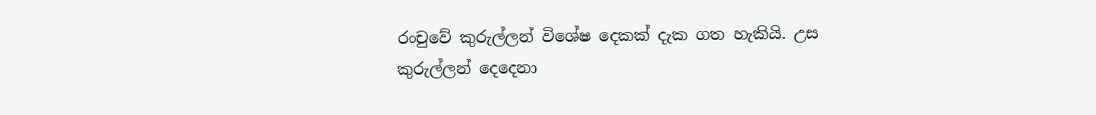රංචුවේ කුරුල්ලන් විශේෂ දෙකක් දැක ගත හැකියි. උස කුරුල්ලන් දෙදෙනා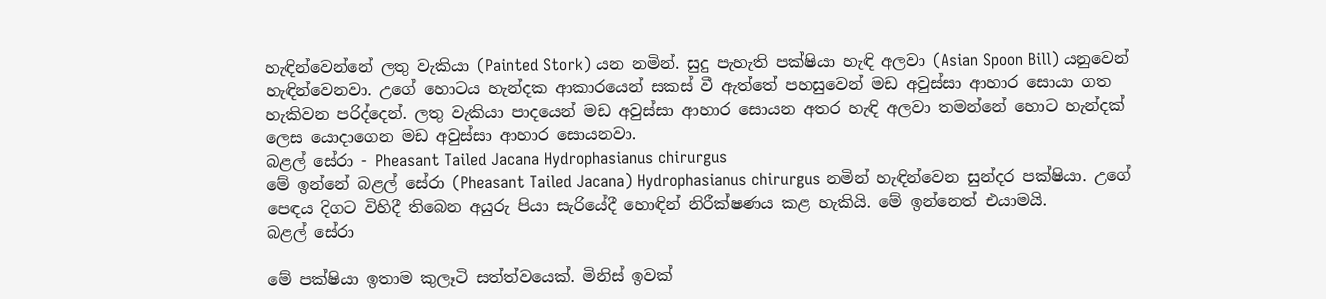හැඳින්වෙන්නේ ලතු වැකියා (Painted Stork) යන නමින්. සුදු පැහැති පක්ෂියා හැඳි අලවා (Asian Spoon Bill) යනුවෙන් හැඳින්වෙනවා. උගේ හොටය හැන්දක ආකාරයෙන් සකස් වී ඇත්තේ පහසුවෙන් මඩ අවුස්සා ආහාර සොයා ගත හැකිවන පරිද්දෙන්. ලතු වැකියා පාදයෙන් මඩ අවුස්සා ආහාර සොයන අතර හැඳි අලවා තමන්නේ හොට හැන්දක් ලෙස යොදාගෙන මඩ අවුස්සා ආහාර සොයනවා.
බළල් සේරා - Pheasant Tailed Jacana Hydrophasianus chirurgus
මේ ඉන්නේ බළල් සේරා (Pheasant Tailed Jacana) Hydrophasianus chirurgus නමින් හැඳින්වෙන සුන්දර පක්ෂියා. උගේ පෙඳය දිගට විහිදී තිබෙන අයුරු පියා සැරියේදී හොඳින් නිරීක්ෂණය කළ හැකියි. මේ ඉන්නෙත් එයාමයි.
බළල් සේරා

මේ පක්ෂියා ඉතාම කුලෑටි සත්ත්වයෙක්. මිනිස් ඉවක්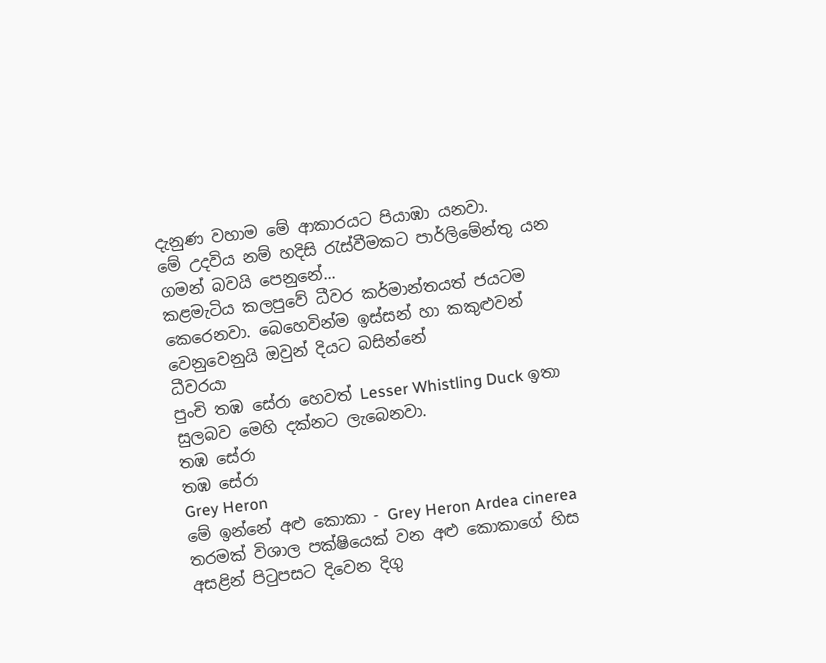දැනුණ වහාම මේ ආකාරයට පියාඹා යනවා.
මේ උදවිය නම් හදිසි රැස්වීමකට පාර්ලිමේන්තු යන ගමන් බවයි පෙනුනේ...
කළමැටිය කලපුවේ ධීවර කර්මාන්තයත් ජයටම කෙරෙනවා. බෙහෙවින්ම ඉස්සන් හා කකුළුවන් වෙනුවෙනුයි ඔවුන් දියට බසින්නේ
ධීවරයා
පුංචි තඹ සේරා හෙවත් Lesser Whistling Duck ඉතා සුලබව මෙහි දක්නට ලැබෙනවා.
තඹ සේරා
තඹ සේරා
Grey Heron
මේ ඉන්නේ අළු කොකා - Grey Heron Ardea cinerea තරමක් විශාල පක්ෂියෙක් වන අළු කොකාගේ හිස අසළින් පිටුපසට දිවෙන දිගු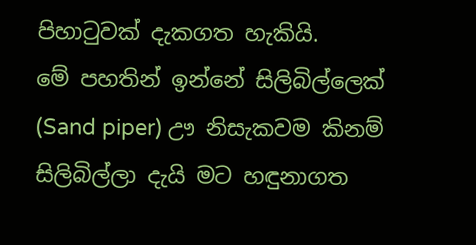පිහාටුවක් දැකගත හැකියි.
මේ පහතින් ඉන්නේ සිලිබිල්ලෙක් (Sand piper) ඌ නිසැකවම කිනම් සිලිබිල්ලා දැයි මට හඳුනාගත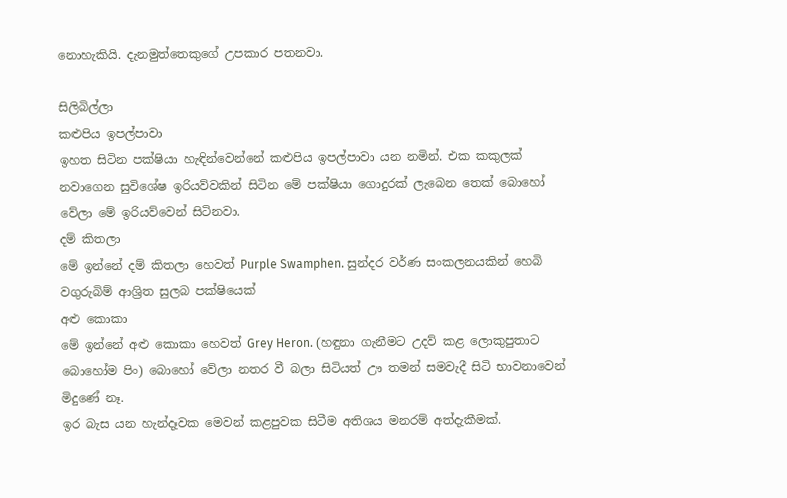නොහැකියි. දැනමුත්තෙකුගේ උපකාර පතනවා.

සිලිබිල්ලා
කළුපිය ඉපල්පාවා
ඉහත සිටින පක්ෂියා හැඳින්වෙන්නේ කළුපිය ඉපල්පාවා යන නමින්. එක කකුලක් නවාගෙන සුවිශේෂ ඉරියව්වකින් සිටින මේ පක්ෂියා ගොදුරක් ලැබෙන තෙක් බොහෝ වේලා මේ ඉරියව්වෙන් සිටිනවා.
දම් කිතලා
මේ ඉන්නේ දම් කිතලා හෙවත් Purple Swamphen. සුන්දර වර්ණ සංකලනයකින් හෙබි වගුරුබිම් ආශ්‍රිත සුලබ පක්ෂියෙක්
අළු කොකා
මේ ඉන්නේ අළු කොකා හෙවත් Grey Heron. (හඳුනා ගැනීමට උදව් කළ ලොකුපුතාට බොහෝම පිං) බොහෝ වේලා නතර වී බලා සිටියත් ඌ තමන් සමවැදී සිටි භාවනාවෙන් මිදුණේ නෑ.
ඉර බැස යන හැන්දෑවක මෙවන් කළපුවක සිටීම අතිශය මනරම් අත්දැකීමක්.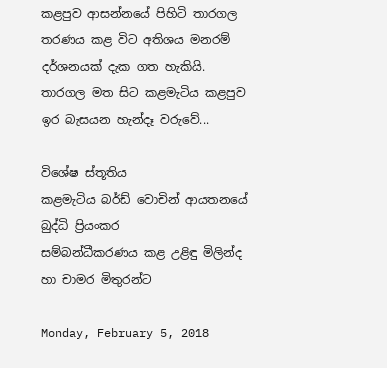කළපුව ආසන්නයේ පිහිටි තාරගල තරණය කළ විට අතිශය මනරම් දර්ශනයක් දැක ගත හැකියි.
තාරගල මත සිට කළමැටිය කළපුව
ඉර බැසයන හැන්දෑ වරුවේ...

විශේෂ ස්තූතිය
කළමැටිය බර්ඩ් වොචින් ආයතනයේ බුද්ධි ප්‍රියංකර
සම්බන්ධීකරණය කළ උළිඳු මිලින්ද හා චාමර මිතුරන්ට

Monday, February 5, 2018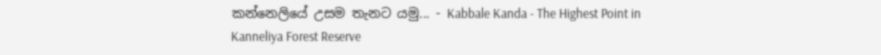කන්නෙලියේ උසම තැනට යමු... - Kabbale Kanda - The Highest Point in Kanneliya Forest Reserve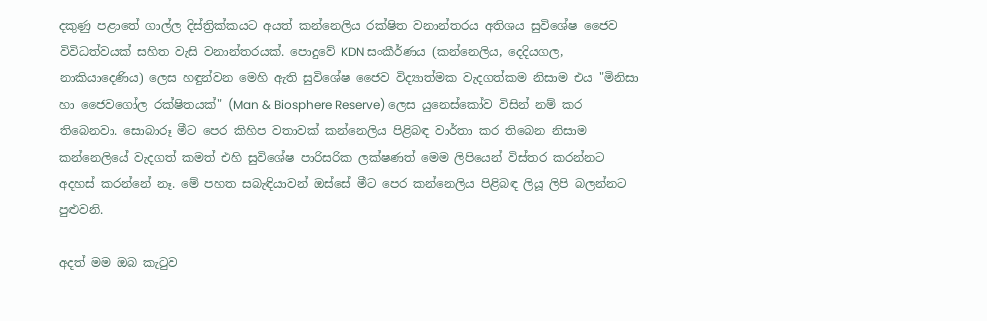දකුණු පළාතේ ගාල්ල දිස්ත්‍රික්කයට අයත් කන්නෙලිය රක්ෂිත වනාන්තරය අතිශය සුවිශේෂ ජෛව විවිධත්වයක් සහිත වැසි වනාන්තරයක්. පොදුවේ KDN සංකීර්ණය (කන්නෙලිය, දෙදියගල, නාකියාදෙණිය) ලෙස හඳුන්වන මෙහි ඇති සුවිශේෂ ජෛව විද්‍යාත්මක වැදගත්කම නිසාම එය "මිනිසා හා ජෛවගෝල රක්ෂිතයක්" (Man & Biosphere Reserve) ලෙස යුනෙස්කෝව විසින් නම් කර තිබෙනවා. සොබාරූ මීට පෙර කිහිප වතාවක් කන්නෙලිය පිළිබඳ වාර්තා කර තිබෙන නිසාම කන්නෙලියේ වැදගත් කමත් එහි සුවිශේෂ පාරිසරික ලක්ෂණත් මෙම ලිපියෙන් විස්තර කරන්නට අදහස් කරන්නේ නෑ. මේ පහත සබැඳියාවන් ඔස්සේ මීට පෙර කන්නෙලිය පිළිබඳ ලියූ ලිපි බලන්නට පුළුවනි.

අදත් මම ඔබ කැටුව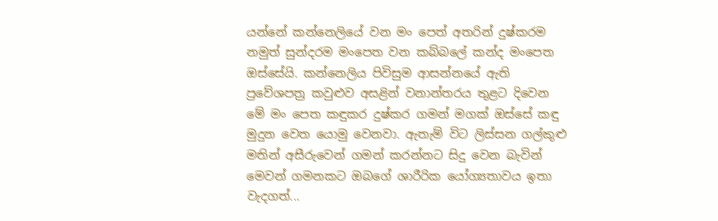යන්නේ කන්නෙලියේ වන මං පෙත් අතරින් දුෂ්කරම නමුත් සුන්දරම මංපෙත වන කබ්බලේ කන්ද මංපෙත ඔස්සේයි. කන්නෙලිය පිවිසුම ආසන්නයේ ඇති ප්‍රවේශපත්‍ර කවුළුව අසළින් වනාන්තරය තුළට දිවෙන මේ මං පෙත කඳුකර දුෂ්කර ගමන් මගක් ඔස්සේ කඳු මුදුන වෙත යොමු වෙනවා. ඇතැම් විට ලිස්සන ගල්කුළු මතින් අසීරුවෙන් ගමන් කරන්නට සිදු වෙන බැවින් මෙවන් ගමනකට ඔබගේ ශාරීරික යෝග්‍යතාවය ඉතා වැදගත්...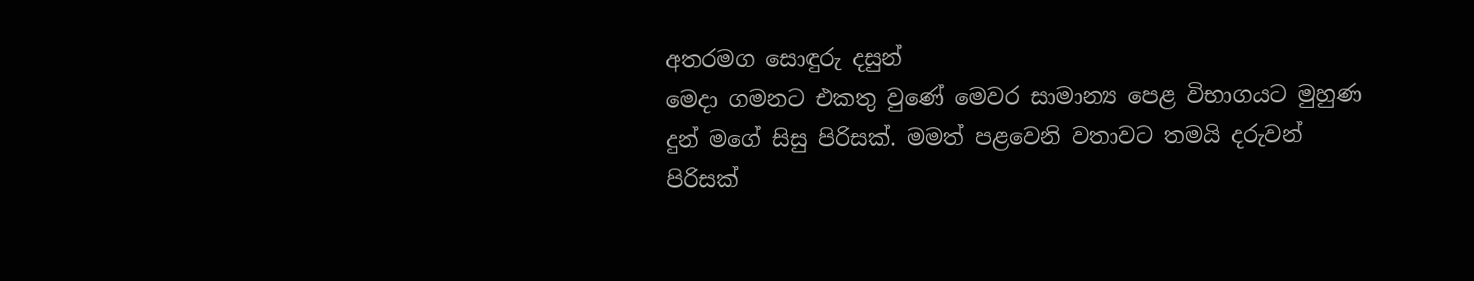අතරමග සොඳුරු දසුන්
මෙදා ගමනට එකතු වුණේ මෙවර සාමාන්‍ය පෙළ විභාගයට මුහුණ දුන් මගේ සිසු පිරිසක්. මමත් පළවෙනි වතාවට තමයි දරුවන් පිරිසක්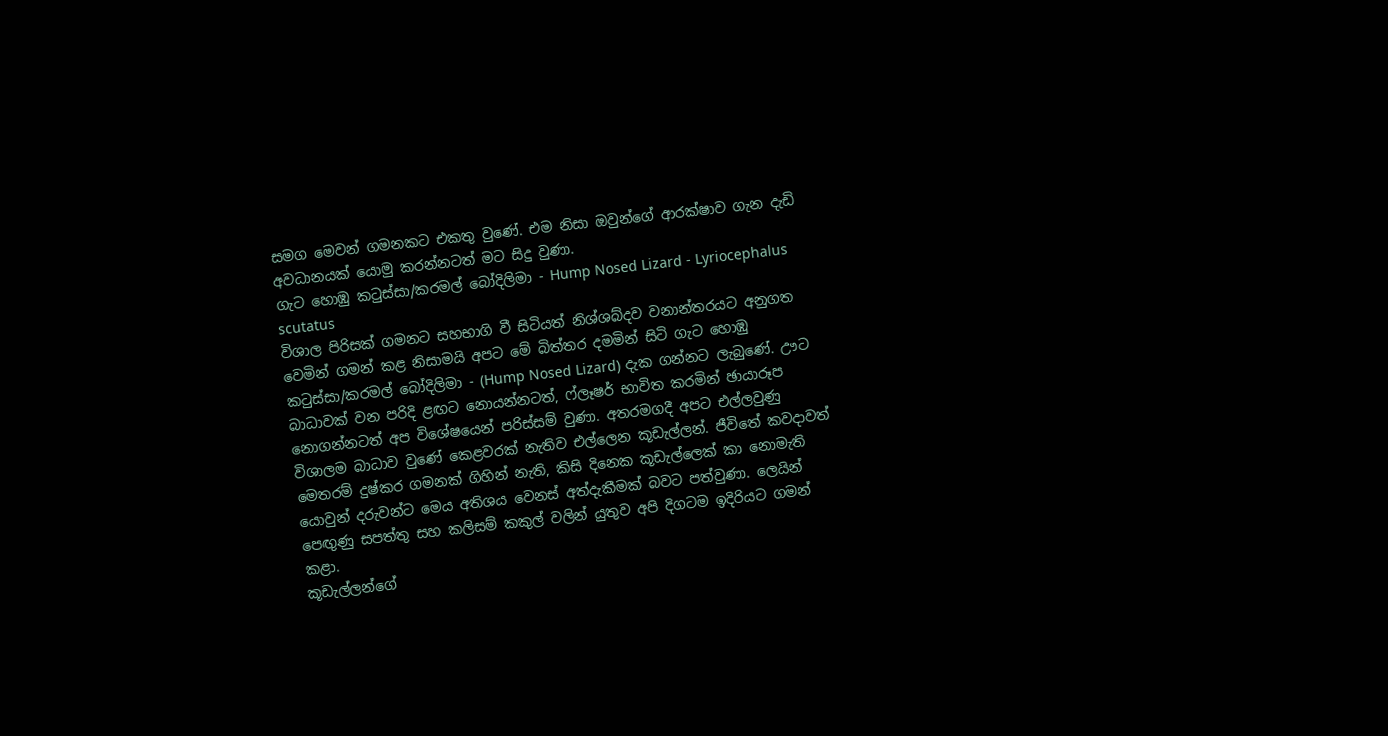සමග මෙවන් ගමනකට එකතු වුණේ. එම නිසා ඔවුන්ගේ ආරක්ෂාව ගැන දැඩි අවධානයක් යොමු කරන්නටත් මට සිදු වුණා.
ගැට හොඹු කටුස්සා/කරමල් බෝදිලිමා - Hump Nosed Lizard - Lyriocephalus scutatus
විශාල පිරිසක් ගමනට සහභාගි වී සිටියත් නිශ්ශබ්දව වනාන්තරයට අනුගත වෙමින් ගමන් කළ නිසාමයි අපට මේ බිත්තර දමමින් සිටි ගැට හොඹු කටුස්සා/කරමල් බෝදිලිමා - (Hump Nosed Lizard) දැක ගන්නට ලැබුණේ. ඌට බාධාවක් වන පරිදි ළඟට නොයන්නටත්, ෆ්ලෑෂර් භාවිත කරමින් ඡායාරූප නොගන්නටත් අප විශේෂයෙන් පරිස්සම් වුණා. අතරමගදී අපට එල්ලවුණු විශාලම බාධාව වුණේ කෙළවරක් නැතිව එල්ලෙන කූඩැල්ලන්. ජීවිතේ කවදාවත් මෙතරම් දුෂ්කර ගමනක් ගිහින් නැති, කිසි දිනෙක කූඩැල්ලෙක් කා නොමැති යොවුන් දරුවන්ට මෙය අතිශය වෙනස් අත්දැකීමක් බවට පත්වුණා. ලෙයින් පෙඟුණු සපත්තු සහ කලිසම් කකුල් වලින් යුතුව අපි දිගටම ඉදිරියට ගමන් කළා.
කූඩැල්ලන්ගේ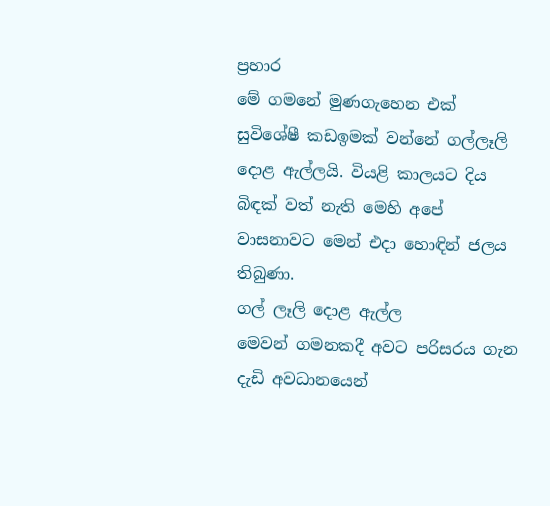ප්‍රහාර
මේ ගමනේ මුණගැහෙන එක් සුවිශේෂී කඩඉමක් වන්නේ ගල්ලෑලි දොළ ඇල්ලයි. වියළි කාලයට දිය බිඳක් වත් නැති මෙහි අපේ වාසනාවට මෙන් එදා හොඳින් ජලය තිබුණා.
ගල් ලෑලි දොළ ඇල්ල
මෙවන් ගමනකදී අවට පරිසරය ගැන දැඩි අවධානයෙන්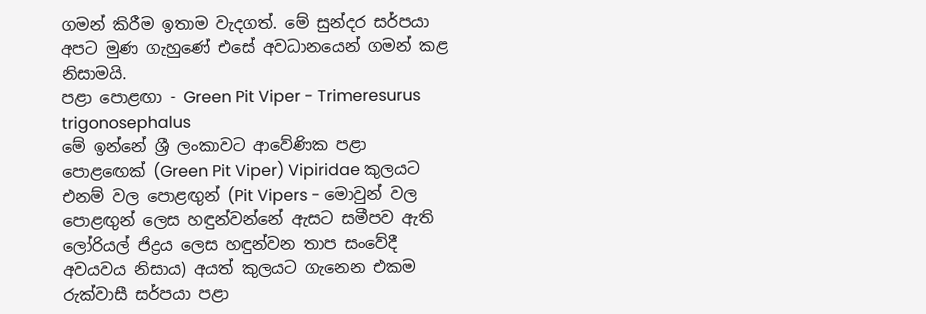ගමන් කිරීම ඉතාම වැදගත්. මේ සුන්දර සර්පයා අපට මුණ ගැහුණේ එසේ අවධානයෙන් ගමන් කළ නිසාමයි.
පළා පොළඟා - Green Pit Viper - Trimeresurus trigonosephalus
මේ ඉන්නේ ශ්‍රී ලංකාවට ආවේණික පළා පොළඟෙක් (Green Pit Viper) Vipiridae කුලයට එනම් වල පොළඟුන් (Pit Vipers - මොවුන් වල පොළඟුන් ලෙස හඳුන්වන්නේ ඇසට සමීපව ඇති ලෝරියල් ජිද්‍රය ලෙස හඳුන්වන තාප සංවේදී අවයවය නිසාය) අයත් කුලයට ගැනෙන එකම රුක්වාසී සර්පයා පළා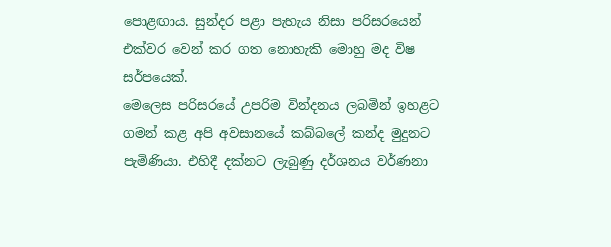පොළඟාය. සුන්දර පළා පැහැය නිසා පරිසරයෙන් එක්වර වෙන් කර ගත නොහැකි මොහු මද විෂ සර්පයෙක්.
මෙලෙස පරිසරයේ උපරිම වින්දනය ලබමින් ඉහළට ගමන් කළ අපි අවසානයේ කබ්බලේ කන්ද මුදුනට පැමිණියා. එහිදී දක්නට ලැබුණු දර්ශනය වර්ණනා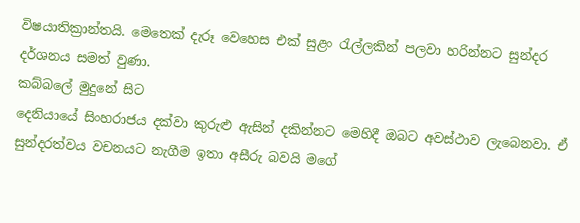විෂයාතික්‍රාන්තයි. මෙතෙක් දැරූ වෙහෙස එක් සුළං රැල්ලකින් පලවා හරින්නට සුන්දර දර්ශනය සමත් වුණා.
කබ්බලේ මුදුනේ සිට
දෙනියායේ සිංහරාජය දක්වා කුරුළු ඇසින් දකින්නට මෙහිදී ඔබට අවස්ථාව ලැබෙනවා. ඒ සුන්දරත්වය වචනයට නැගීම ඉතා අසීරු බවයි මගේ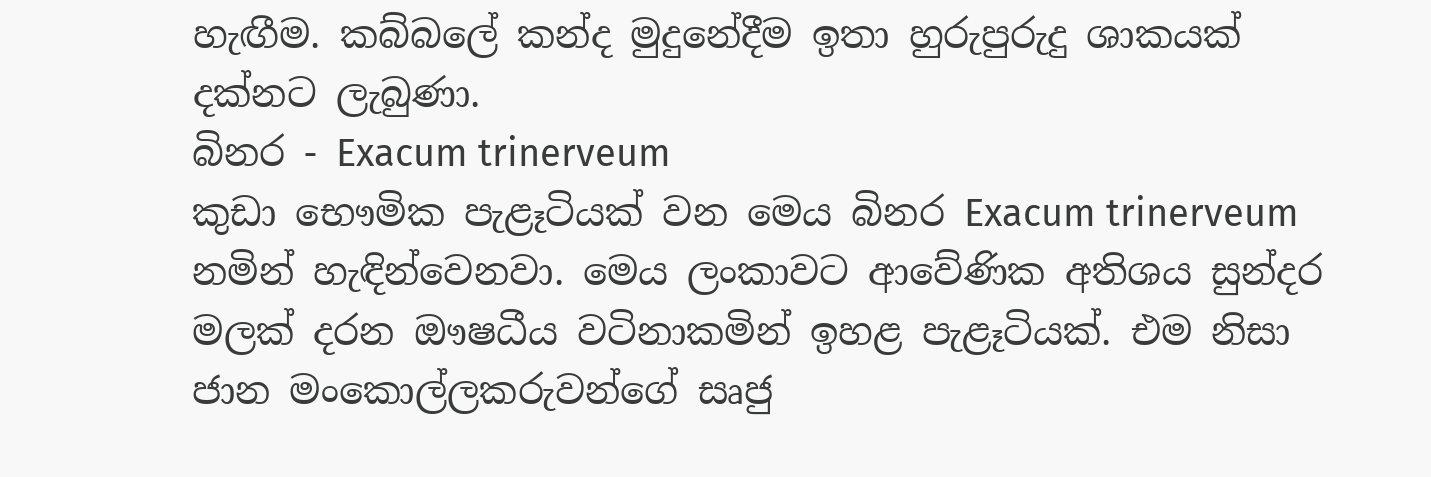හැඟීම. කබ්බලේ කන්ද මුදුනේදීම ඉතා හුරුපුරුදු ශාකයක් දක්නට ලැබුණා.
බිනර - Exacum trinerveum
කුඩා භෞමික පැළෑටියක් වන මෙය බිනර Exacum trinerveum නමින් හැඳින්වෙනවා. මෙය ලංකාවට ආවේණික අතිශය සුන්දර මලක් දරන ඖෂධීය වටිනාකමින් ඉහළ පැළෑටියක්. එම නිසා ජාන මංකොල්ලකරුවන්ගේ සෘජු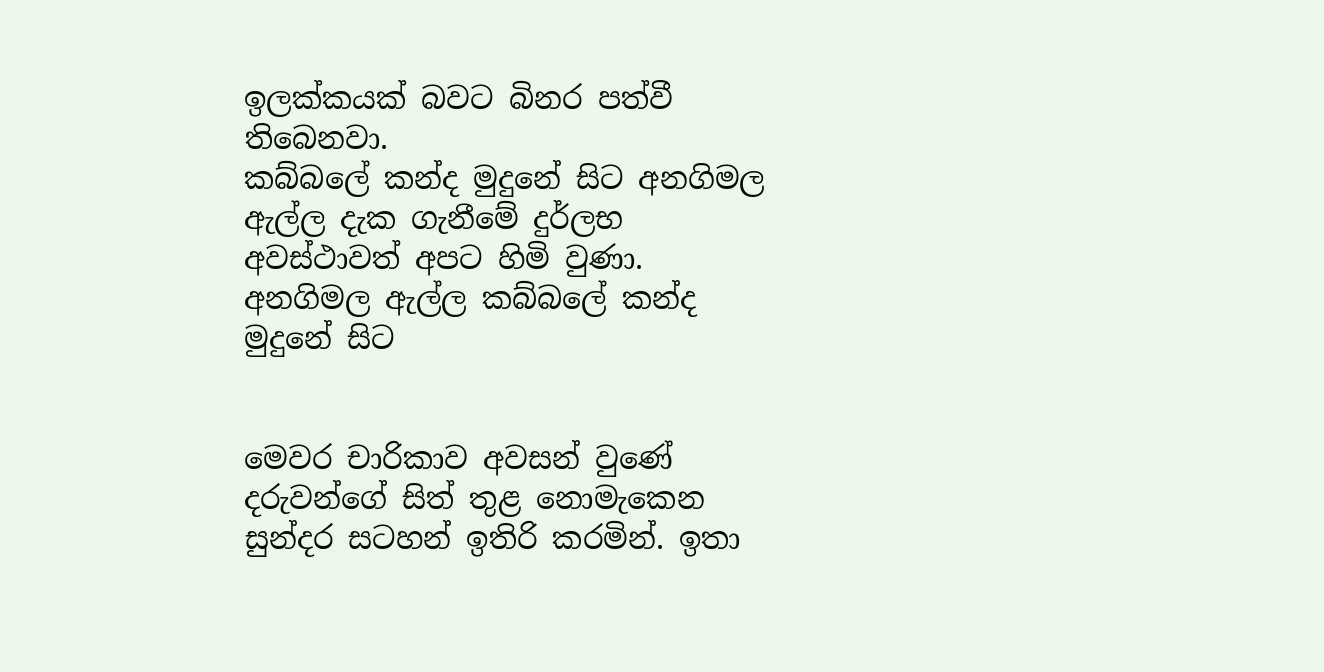ඉලක්කයක් බවට බිනර පත්වී තිබෙනවා.
කබ්බලේ කන්ද මුදුනේ සිට අනගිමල ඇල්ල දැක ගැනීමේ දුර්ලභ අවස්ථාවත් අපට හිමි වුණා.
අනගිමල ඇල්ල කබ්බලේ කන්ද මුදුනේ සිට


මෙවර චාරිකාව අවසන් වුණේ දරුවන්ගේ සිත් තුළ නොමැකෙන සුන්දර සටහන් ඉතිරි කරමින්. ඉතා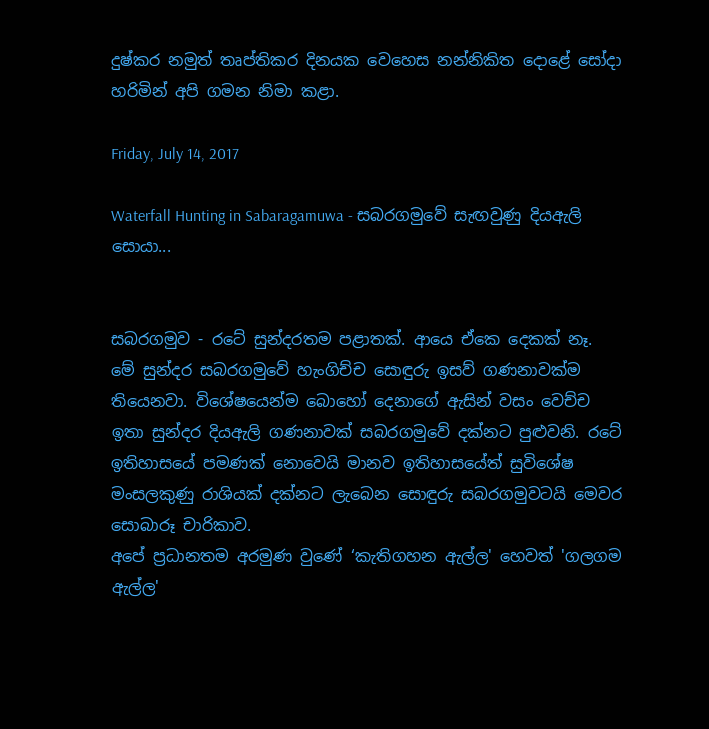දුෂ්කර නමුත් තෘප්තිකර දිනයක වෙහෙස නන්නිකිත දොළේ සෝදා හරිමින් අපි ගමන නිමා කළා.

Friday, July 14, 2017

Waterfall Hunting in Sabaragamuwa - සබරගමුවේ සැඟවුණු දියඇලි සොයා...


සබරගමුව - රටේ සුන්දරතම පළාතක්. ආයෙ ඒකෙ දෙකක් නෑ. මේ සුන්දර සබරගමුවේ හැංගිච්ච සොඳුරු ඉසව් ගණනාවක්ම තියෙනවා. විශේෂයෙන්ම බොහෝ දෙනාගේ ඇසින් වසං වෙච්ච ඉතා සුන්දර දියඇලි ගණනාවක් සබරගමුවේ දක්නට පුළුවනි. රටේ ඉතිහාසයේ පමණක් නොවෙයි මානව ඉතිහාසයේත් සුවිශේෂ මංසලකුණු රාශියක් දක්නට ලැබෙන සොඳුරු සබරගමුවටයි මෙවර සොබාරූ චාරිකාව.
අපේ ප්‍රධානතම අරමුණ වුණේ ‘කැතිගහන ඇල්ල' හෙවත් 'ගලගම ඇල්ල'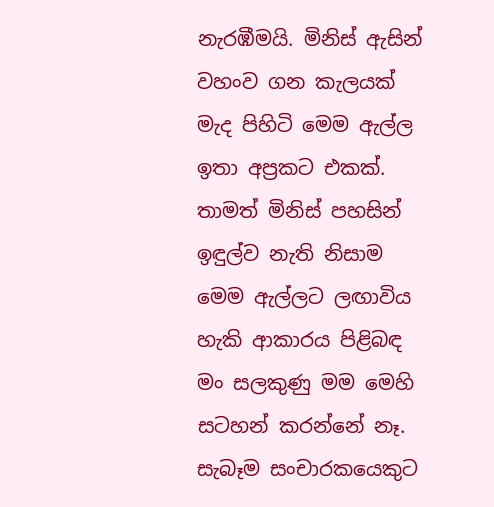නැරඹීමයි. මිනිස් ඇසින් වහංව ගන කැලයක් මැද පිහිටි මෙම ඇල්ල ඉතා අප්‍රකට එකක්. තාමත් මිනිස් පහසින් ඉඳුල්ව නැති නිසාම මෙම ඇල්ලට ලඟාවිය හැකි ආකාරය පිළිබඳ මං සලකුණු මම මෙහි සටහන් කරන්නේ නෑ. සැබෑම සංචාරකයෙකුට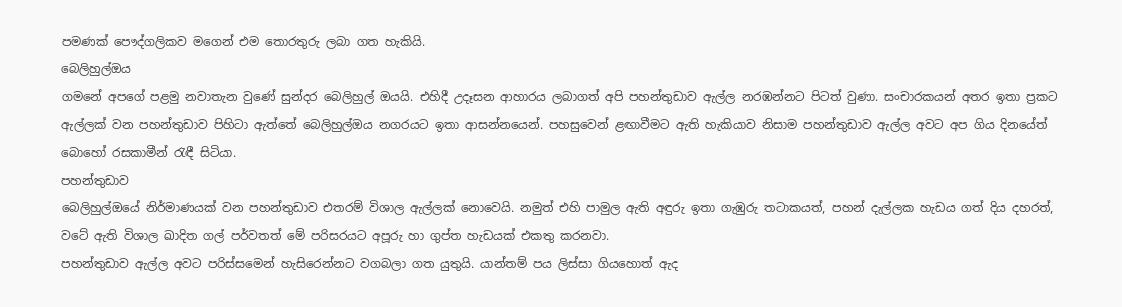පමණක් පෞද්ගලිකව මගෙන් එම තොරතුරු ලබා ගත හැකියි.
බෙලිහුල්ඔය
ගමනේ අපගේ පළමු නවාතැන වුණේ සුන්දර බෙලිහුල් ඔයයි. එහිදී උදෑසන ආහාරය ලබාගත් අපි පහන්තුඩාව ඇල්ල නරඹන්නට පිටත් වුණා. සංචාරකයන් අතර ඉතා ප්‍රකට ඇල්ලක් වන පහන්තුඩාව පිහිටා ඇත්තේ බෙලිහුල්ඔය නගරයට ඉතා ආසන්නයෙන්. පහසුවෙන් ළඟාවීමට ඇති හැකියාව නිසාම පහන්තුඩාව ඇල්ල අවට අප ගිය දිනයේත් බොහෝ රසකාමීන් රැඳී සිටියා.
පහන්තුඩාව
බෙලිහුල්ඔයේ නිර්මාණයක් වන පහන්තුඩාව එතරම් විශාල ඇල්ලක් නොවෙයි. නමුත් එහි පාමුල ඇති අඳුරු ඉතා ගැඹුරු තටාකයත්, පහන් දැල්ලක හැඩය ගත් දිය දහරත්, වටේ ඇති විශාල ඛාදිත ගල් පර්වතත් මේ පරිසරයට අපූරු හා ගුප්ත හැඩයක් එකතු කරනවා.
පහන්තුඩාව ඇල්ල අවට පරිස්සමෙන් හැසිරෙන්නට වගබලා ගත යුතුයි. යාන්තම් පය ලිස්සා ගියහොත් ඇද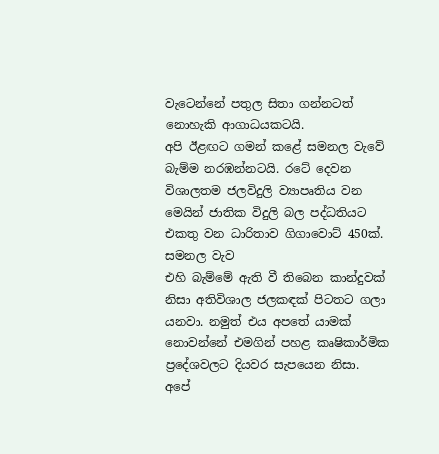වැටෙන්නේ පතුල සිතා ගන්නටත් නොහැකි ආගාධයකටයි.
අපි ඊළඟට ගමන් කළේ සමනල වැවේ බැම්ම නරඹන්නටයි. රටේ දෙවන විශාලතම ජලවිදුලි ව්‍යාපෘතිය වන මෙයින් ජාතික විදුලි බල පද්ධතියට එකතු වන ධාරිතාව ගිගාවොට් 450ක්.
සමනල වැව
එහි බැම්මේ ඇති වී තිබෙන කාන්දුවක් නිසා අතිවිශාල ජලකඳක් පිටතට ගලා යනවා. නමුත් එය අපතේ යාමක් නොවන්නේ එමගින් පහළ කෘෂිකාර්මික ප්‍රදේශවලට දියවර සැපයෙන නිසා.
අපේ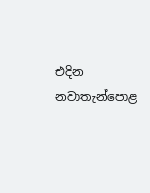එදින නවාතැන්පොළ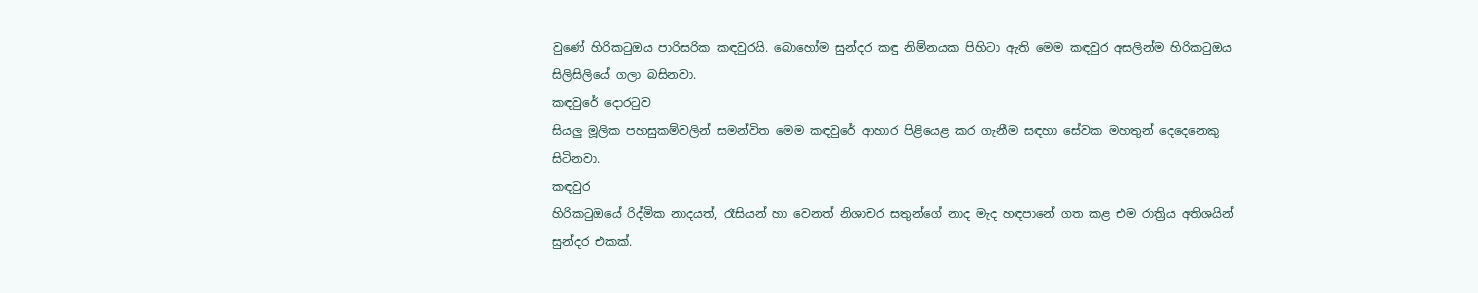වුණේ හිරිකටුඔය පාරිසරික කඳවුරයි. බොහෝම සුන්දර කඳු නිම්නයක පිහිටා ඇති මෙම කඳවුර අසලින්ම හිරිකටුඔය සිලිසිලියේ ගලා බසිනවා.
කඳවුරේ දොරටුව
සියලු මූලික පහසුකම්වලින් සමන්විත මෙම කඳවුරේ ආහාර පිළියෙළ කර ගැනීම සඳහා සේවක මහතුන් දෙදෙනෙකු සිටිනවා.
කඳවුර
හිරිකටුඔයේ රිද්මික නාදයත්, රෑසියන් හා වෙනත් නිශාචර සතුන්ගේ නාද මැද හඳපානේ ගත කළ එම රාත්‍රිය අතිශයින් සුන්දර එකක්.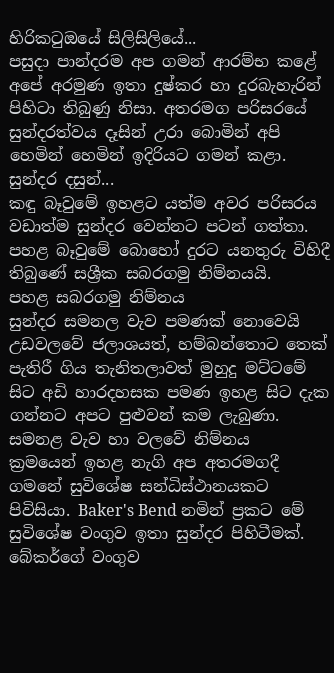හිරිකටුඔයේ සිලිසිලියේ...
පසුදා පාන්දරම අප ගමන් ආරම්භ කළේ අපේ අරමුණ ඉතා දුෂ්කර හා දුරබැහැරින් පිහිටා තිබුණු නිසා. අතරමග පරිසරයේ සුන්දරත්වය දෑසින් උරා බොමින් අපි හෙමින් හෙමින් ඉදිරියට ගමන් කළා.
සුන්දර දසුන්...
කඳු බෑවුමේ ඉහළට යත්ම අවර පරිසරය වඩාත්ම සුන්දර වෙන්නට පටන් ගත්තා. පහළ බෑවුමේ බොහෝ දුරට යනතුරු විහිදී තිබුණේ සශ්‍රීක සබරගමු නිම්නයයි.
පහළ සබරගමු නිම්නය
සුන්දර සමනල වැව පමණක් නොවෙයි උඩවලවේ ජලාශයත්, හම්බන්තොට තෙක් පැතිරී ගිය තැනිතලාවත් මුහුදු මට්ටමේ සිට අඩි හාරදහසක පමණ ඉහළ සිට දැක ගන්නට අපට පුළුවන් කම ලැබුණා.
සමනළ වැව හා වලවේ නිම්නය
ක්‍රමයෙන් ඉහළ නැගි අප අතරමගදී ගමනේ සුවිශේෂ සන්ධිස්ථානයකට පිවිසියා. Baker's Bend නමින් ප්‍රකට මේ සුවිශේෂ වංගුව ඉතා සුන්දර පිහිටීමක්.
බේකර්ගේ වංගුව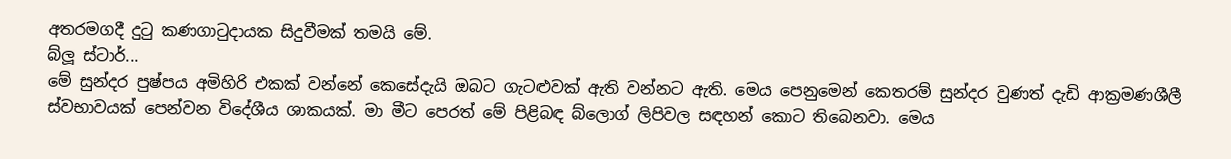අතරමගදී දුටු කණගාටුදායක සිදුවීමක් තමයි මේ.
බ්ලූ ස්ටාර්...
මේ සුන්දර පුෂ්පය අමිහිරි එකක් වන්නේ කෙසේදැයි ඔබට ගැටළුවක් ඇති වන්නට ඇති. මෙය පෙනුමෙන් කෙතරම් සුන්දර වුණත් දැඩි ආක්‍රමණශීලී ස්වභාවයක් පෙන්වන විදේශීය ශාකයක්. මා මීට පෙරත් මේ පිළිබඳ බ්ලොග් ලිපිවල සඳහන් කොට තිබෙනවා. මෙය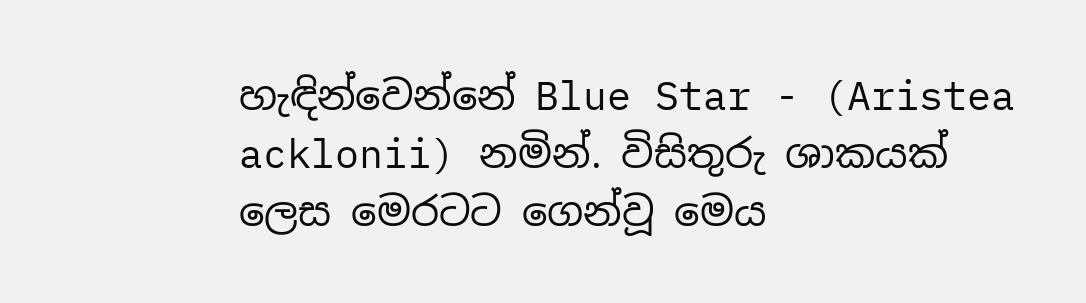හැඳින්වෙන්නේ Blue Star - (Aristea acklonii) නමින්. විසිතුරු ශාකයක් ලෙස මෙරටට ගෙන්වූ මෙය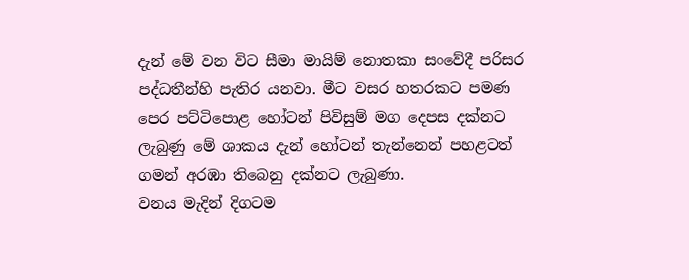දැන් මේ වන විට සීමා මායිම් නොතකා සංවේදී පරිසර පද්ධතීන්හි පැතිර යනවා. මීට වසර හතරකට පමණ පෙර පට්ටිපොළ හෝටන් පිවිසුම් මග දෙපස දක්නට ලැබුණු මේ ශාකය දැන් හෝටන් තැන්නෙන් පහළටත් ගමන් අරඹා තිබෙනු දක්නට ලැබුණා.
වනය මැදින් දිගටම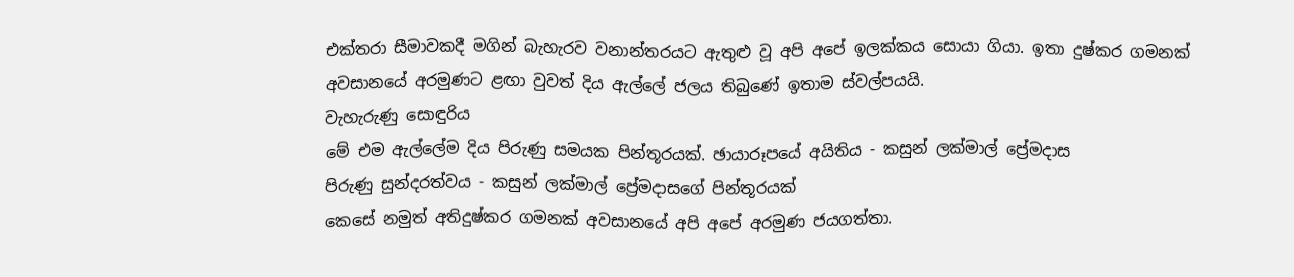එක්තරා සීමාවකදී මගින් බැහැරව වනාන්තරයට ඇතුළු වූ අපි අපේ ඉලක්කය සොයා ගියා. ඉතා දුෂ්කර ගමනක් අවසානයේ අරමුණට ළඟා වුවත් දිය ඇල්ලේ ජලය තිබුණේ ඉතාම ස්වල්පයයි.
වැහැරුණු සොඳුරිය
මේ එම ඇල්ලේම දිය පිරුණු සමයක පින්තූරයක්. ඡායාරූපයේ අයිතිය - කසුන් ලක්මාල් ප්‍රේමදාස
පිරුණු සුන්දරත්වය - කසුන් ලක්මාල් ප්‍රේමදාසගේ පින්තූරයක්
කෙසේ නමුත් අතිදුෂ්කර ගමනක් අවසානයේ අපි අපේ අරමුණ ජයගත්තා.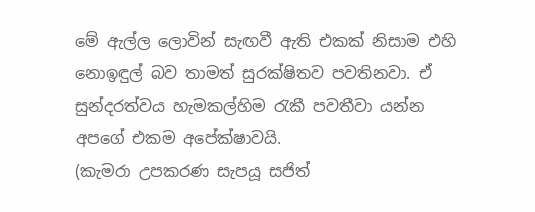මේ ඇල්ල ලොවින් සැඟවී ඇති එකක් නිසාම එහි නොඉඳුල් බව තාමත් සුරක්ෂිතව පවතිනවා. ඒ සුන්දරත්වය හැමකල්හිම රැකී පවතීවා යන්න අපගේ එකම අපේක්ෂාවයි.
(කැමරා උපකරණ සැපයූ සජිත්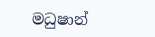මධුෂාන්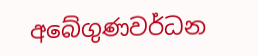අබේගුණවර්ධන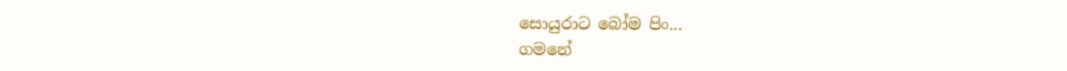සොයුරාට බෝම පිං...
ගමනේ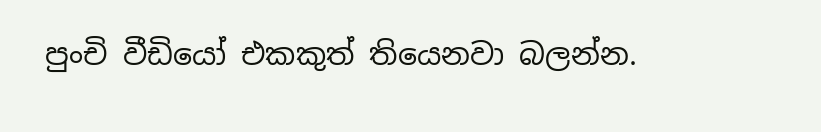පුංචි වීඩියෝ එකකුත් තියෙනවා බලන්න.